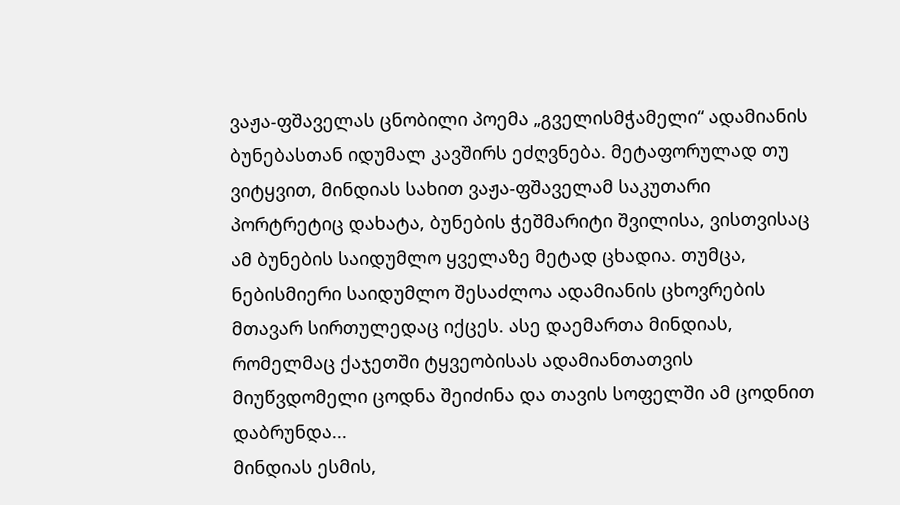ვაჟა-ფშაველას ცნობილი პოემა „გველისმჭამელი“ ადამიანის ბუნებასთან იდუმალ კავშირს ეძღვნება. მეტაფორულად თუ ვიტყვით, მინდიას სახით ვაჟა-ფშაველამ საკუთარი პორტრეტიც დახატა, ბუნების ჭეშმარიტი შვილისა, ვისთვისაც ამ ბუნების საიდუმლო ყველაზე მეტად ცხადია. თუმცა, ნებისმიერი საიდუმლო შესაძლოა ადამიანის ცხოვრების მთავარ სირთულედაც იქცეს. ასე დაემართა მინდიას, რომელმაც ქაჯეთში ტყვეობისას ადამიანთათვის მიუწვდომელი ცოდნა შეიძინა და თავის სოფელში ამ ცოდნით დაბრუნდა...
მინდიას ესმის,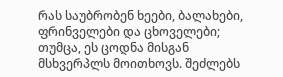რას საუბრობენ ხეები, ბალახები, ფრინველები და ცხოველები; თუმცა, ეს ცოდნა მისგან მსხვერპლს მოითხოვს. შეძლებს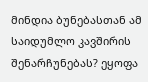მინდია ბუნებასთან ამ საიდუმლო კავშირის შენარჩუნებას? ეყოფა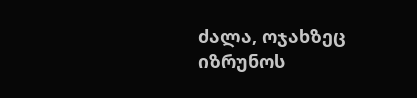ძალა, ოჯახზეც იზრუნოს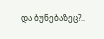და ბუნებაზეც?..